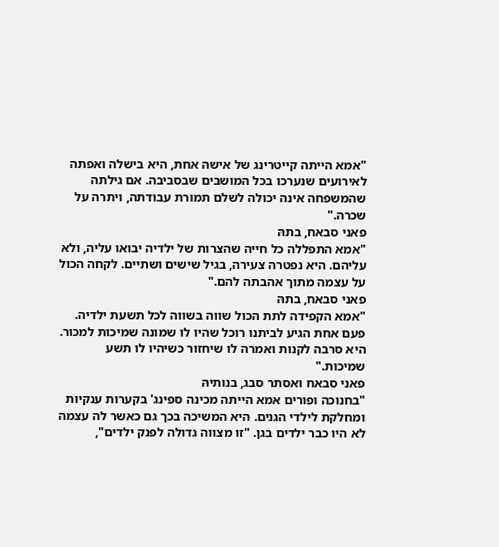"אמא הייתה קייטרינג של אישה אחת, היא בישלה ואפתה לאירועים שנערכו בכל המושבים שבסביבה. אם גילתה שהמשפחה אינה יכולה לשלם תמורת עבודתה, ויתרה על שכרה."
פאני סבאח, בתהּ
"אמא התפללה כל חייה שהצרות של ילדיה יבואו עליה, ולא עליהם. היא נפטרה צעירה, בגיל שישים ושתיים. לקחה הכול על עצמה מתוך אהבתה להם."
פאני סבאח, בתהּ
"אמא הקפידה לתת הכול שווה בשווה לכל תשעת ילדיה. פעם אחת הגיע לביתנו רוכל שהיו לו שמונה שמיכות למכור. היא סרבה לקנות ואמרה לו שיחזור כשיהיו לו תשע שמיכות."
פאני סבאח ואסתר סבג, בנותיהּ
"בחנוכה ופורים אמא הייתה מכינה ספינג' בקערות ענקיות ומחלקת לילדי הגנים. היא המשיכה בכך גם כאשר לה עצמה לא היו כבר ילדים בגן. "זו מצווה גדולה לפנק ילדים",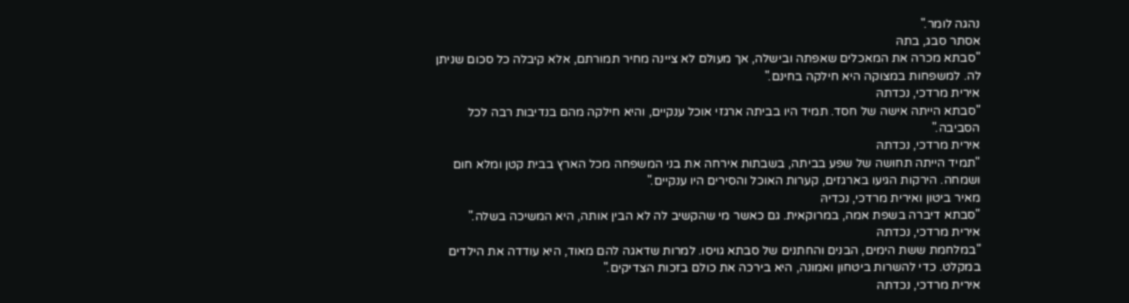נהגה לומר."
אסתר סבג, בתהּ
"סבתא מכרה את המאכלים שאפתה ובישלה, אך מעולם לא ציינה מחיר תמורתם, אלא קיבלה כל סכום שניתן לה. למשפחות במצוקה היא חילקה בחינם."
אירית מרדכי, נכדתהּ
"סבתא הייתה אישה של חסד. תמיד היו בביתה ארגזי אוכל ענקיים, והיא חילקה מהם בנדיבות רבה לכל הסביבה."
אירית מרדכי, נכדתהּ
"תמיד הייתה תחושה של שפע בביתה, בשבתות אירחה את בני המשפחה מכל הארץ בבית קטן ומלא חום ושמחה. הירקות הגיעו בארגזים, קערות האוכל והסירים היו ענקיים."
מאיר ביטון ואירית מרדכי, נכדיהּ
"סבתא דיברה בשפת אמה, במרוקאית. גם כאשר מי שהקשיב לה לא הבין אותה, היא המשיכה בשלה."
אירית מרדכי, נכדתהּ
"במלחמת ששת הימים, הבנים והחתנים של סבתא גויסו. למרות שדאגה להם מאוד, היא עודדה את הילדים במקלט. כדי להשרות ביטחון ואמונה, היא בירכה את כולם בזכות הצדיקים."
אירית מרדכי, נכדתהּ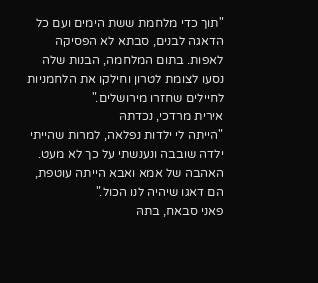"תוך כדי מלחמת ששת הימים ועם כל הדאגה לבנים, סבתא לא הפסיקה לאפות. בתום המלחמה, הבנות שלה נסעו לצומת לטרון וחילקו את הלחמניות לחיילים שחזרו מירושלים."
אירית מרדכי, נכדתהּ
"הייתה לי ילדות נפלאה, למרות שהייתי ילדה שובבה ונענשתי על כך לא מעט. האהבה של אמא ואבא הייתה עוטפת, הם דאגו שיהיה לנו הכול."
פאני סבאח, בתהּ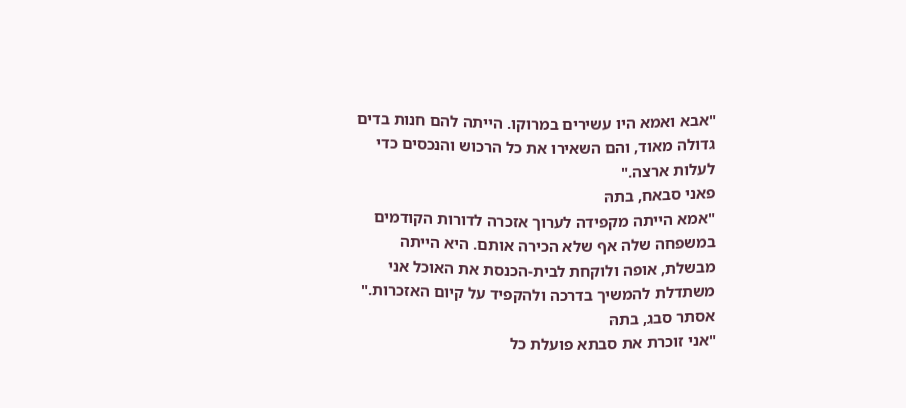"אבא ואמא היו עשירים במרוקו. הייתה להם חנות בדים גדולה מאוד, והם השאירו את כל הרכוש והנכסים כדי לעלות ארצה."
פאני סבאח, בתהּ
"אמא הייתה מקפידה לערוך אזכרה לדורות הקודמים במשפחה שלה אף שלא הכירה אותם. היא הייתה מבשלת, אופה ולוקחת לבית-הכנסת את האוכל אני משתדלת להמשיך בדרכה ולהקפיד על קיום האזכרות."
אסתר סבג, בתהּ
"אני זוכרת את סבתא פועלת כל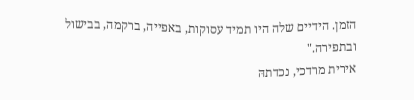הזמן. הידיים שלה היו תמיד עסוקות, באפייה, ברקמה, בבישול ובתפירה."
אירית מרדכי, נכדתהּ